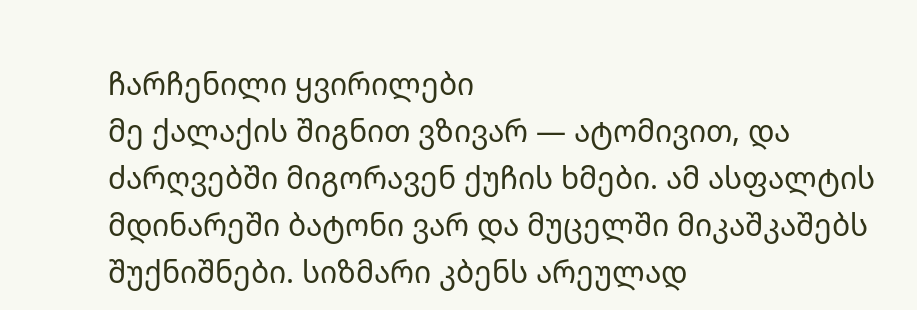ჩარჩენილი ყვირილები
მე ქალაქის შიგნით ვზივარ — ატომივით, და ძარღვებში მიგორავენ ქუჩის ხმები. ამ ასფალტის მდინარეში ბატონი ვარ და მუცელში მიკაშკაშებს შუქნიშნები. სიზმარი კბენს არეულად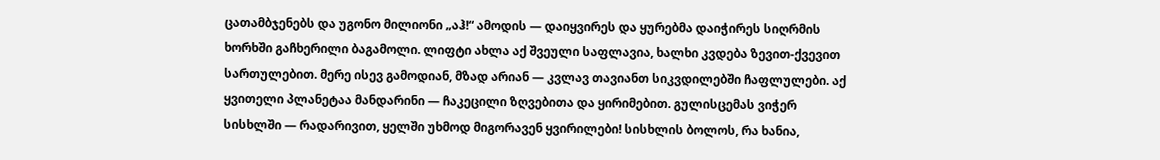ცათამბჯენებს და უგონო მილიონი „აჰ!“ ამოდის — დაიყვირეს და ყურებმა დაიჭირეს სიღრმის ხორხში გაჩხერილი ბაგამოლი. ლიფტი ახლა აქ შვეული საფლავია, ხალხი კვდება ზევით-ქვევით სართულებით. მერე ისევ გამოდიან, მზად არიან — კვლავ თავიანთ სიკვდილებში ჩაფლულები. აქ ყვითელი პლანეტაა მანდარინი — ჩაკეცილი ზღვებითა და ყირიმებით. გულისცემას ვიჭერ სისხლში — რადარივით, ყელში უხმოდ მიგორავენ ყვირილები! სისხლის ბოლოს, რა ხანია,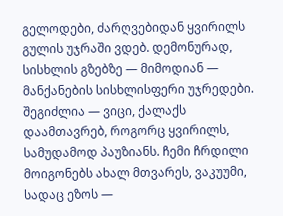გელოდები, ძარღვებიდან ყვირილს გულის უჯრაში ვდებ. დემონურად, სისხლის გზებზე — მიმოდიან — მანქანების სისხლისფერი უჯრედები. შეგიძლია — ვიცი, ქალაქს დაამთავრებ, როგორც ყვირილს, სამუდამოდ პაუზიანს. ჩემი ჩრდილი მოიგონებს ახალ მთვარეს, ვაკუუმი, სადაც ეზოს —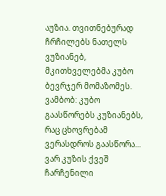აუზია. თვითნებურად ჩრჩილებს ნათელს ვუზიანებ, მკითხველებმა კუბო ბევრჯერ მომაზომეს. ვამბობ: კუბო გაასწორებს კუზიანებს, რაც ცხოვრებამ ვერასდროს გაასწორა... ვარ კუზის ქვეშ ჩარჩენილი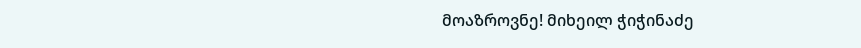მოაზროვნე! მიხეილ ჭიჭინაძე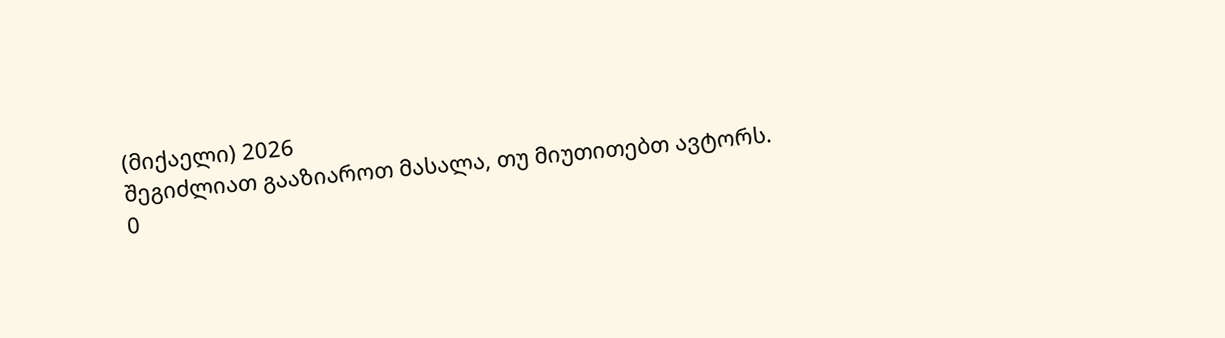(მიქაელი) 2026
შეგიძლიათ გააზიაროთ მასალა, თუ მიუთითებთ ავტორს.
0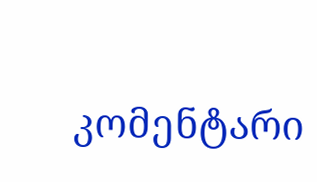კომენტარი